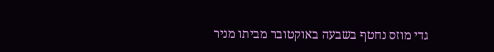גדי מוזס נחטף בשבעה באוקטובר מביתו מניר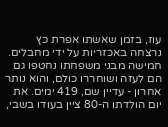עוז, בזמן שאשתו אפרת כץ נרצחה באכזריות על ידי מחבלים. חמישה מבני משפחתו נחטפו גם הם לעזה ושוחררו כולם, והוא נותר אחרון - עדיין שם, 419 ימים. את יום הולדתו ה-80 ציין בעודו בשבי,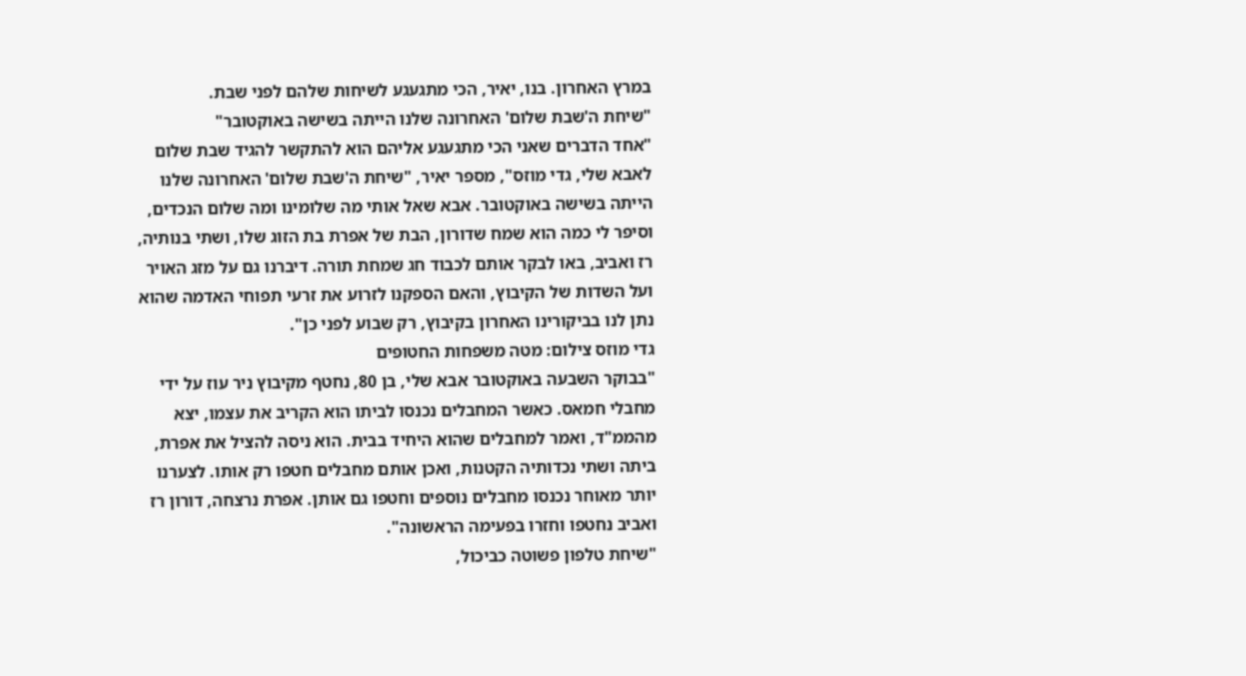במרץ האחרון. בנו, יאיר, הכי מתגעגע לשיחות שלהם לפני שבת.
"שיחת ה'שבת שלום' האחרונה שלנו הייתה בשישה באוקטובר"
"אחד הדברים שאני הכי מתגעגע אליהם הוא להתקשר להגיד שבת שלום לאבא שלי, גדי מוזס", מספר יאיר, "שיחת ה'שבת שלום' האחרונה שלנו הייתה בשישה באוקטובר. אבא שאל אותי מה שלומינו ומה שלום הנכדים, וסיפר לי כמה הוא שמח שדורון, הבת של אפרת בת הזוג שלו, ושתי בנותיה, רז ואביב, באו לבקר אותם לכבוד חג שמחת תורה. דיברנו גם על מזג האויר ועל השדות של הקיבוץ, והאם הספקנו לזרוע את זרעי תפוחי האדמה שהוא נתן לנו בביקורינו האחרון בקיבוץ, רק שבוע לפני כן".
גדי מוזס צילום: מטה משפחות החטופים
"בבוקר השבעה באוקטובר אבא שלי, בן 80, נחטף מקיבוץ ניר עוז על ידי מחבלי חמאס. כאשר המחבלים נכנסו לביתו הוא הקריב את עצמו, יצא מהממ"ד, ואמר למחבלים שהוא היחיד בבית. הוא ניסה להציל את אפרת, ביתה ושתי נכדותיה הקטנות, ואכן אותם מחבלים חטפו רק אותו. לצערנו יותר מאוחר נכנסו מחבלים נוספים וחטפו גם אותן. אפרת נרצחה, דורון רז ואביב נחטפו וחזרו בפעימה הראשונה".
"שיחת טלפון פשוטה כביכול,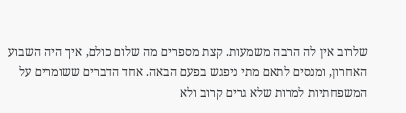שלרוב אין לה הרבה משמעות. קצת מספרים מה שלום כולם, איך היה השבוע האחרון, ומנסים לתאם מתי ניפגש בפעם הבאה. אחד הדברים ששומרים על המשפחתיות למרות שלא גרים קרוב ולא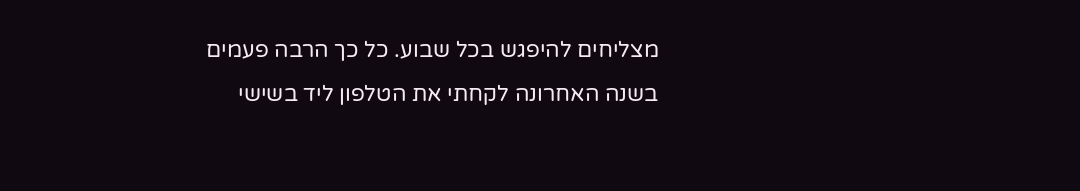מצליחים להיפגש בכל שבוע. כל כך הרבה פעמים בשנה האחרונה לקחתי את הטלפון ליד בשישי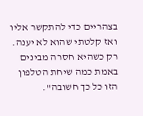בצהריים כדי להתקשר אליו ואז קלטתי שהוא לא יענה. רק כשהיא חסרה מבינים באמת כמה שיחת הטלפון הזו כל כך חשובה".